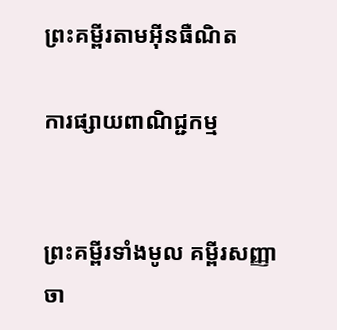ព្រះគម្ពីរតាមអ៊ីនធឺណិត

ការផ្សាយពាណិជ្ជកម្ម


ព្រះគម្ពីរទាំងមូល គម្ពីរសញ្ញាចា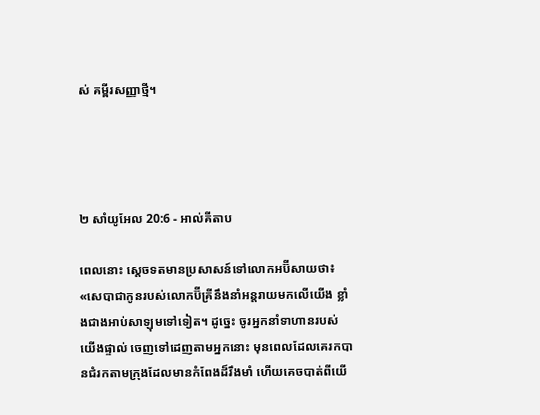ស់ គម្ពីរសញ្ញាថ្មី។




២ សាំ‌យូ‌អែល 20:6 - អាល់គីតាប

ពេលនោះ ស្តេចទតមានប្រសាសន៍ទៅលោកអប៊ី‌សាយថា៖ «សេបាជាកូនរបស់លោកប៊ីគ្រីនឹងនាំអន្ត‌រាយមកលើយើង ខ្លាំងជាងអាប់‌សា‌ឡុមទៅទៀត។ ដូច្នេះ ចូរអ្នកនាំទាហានរបស់យើងផ្ទាល់ ចេញទៅដេញតាមអ្នកនោះ មុនពេលដែលគេរកបានជំរកតាមក្រុងដែលមានកំពែងដ៏រឹង‌មាំ ហើយគេចបាត់ពីយើ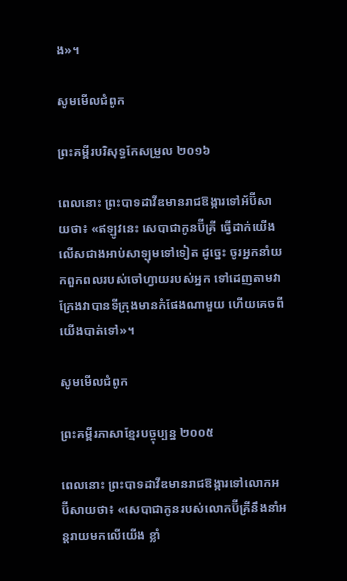ង»។

សូមមើលជំពូក

ព្រះគម្ពីរបរិសុទ្ធកែសម្រួល ២០១៦

ពេលនោះ ព្រះបាទដាវីឌមានរាជ‌ឱង្ការទៅអ័ប៊ី‌សាយថា៖ «ឥឡូវនេះ សេបាជាកូនប៊ីគ្រី ធ្វើដាក់យើងលើសជាងអាប់សា‌ឡុមទៅទៀត ដូច្នេះ ចូរអ្នកនាំយកពួកពលរបស់ចៅ‌ហ្វាយរបស់អ្នក ទៅដេញតាមវា ក្រែងវាបានទីក្រុងមានកំផែងណាមួយ ហើយគេចពីយើងបាត់ទៅ»។

សូមមើលជំពូក

ព្រះគម្ពីរភាសាខ្មែរបច្ចុប្បន្ន ២០០៥

ពេលនោះ ព្រះ‌បាទដាវីឌមានរាជ‌ឱង្ការទៅលោកអប៊ី‌សាយថា៖ «សេបាជាកូនរបស់លោកប៊ីគ្រីនឹងនាំអន្តរាយមកលើយើង ខ្លាំ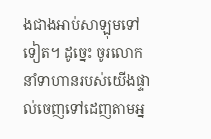ងជាងអាប់‌សា‌ឡុមទៅទៀត។ ដូច្នេះ ចូរលោកនាំទាហានរបស់យើងផ្ទាល់ចេញទៅដេញតាមអ្ន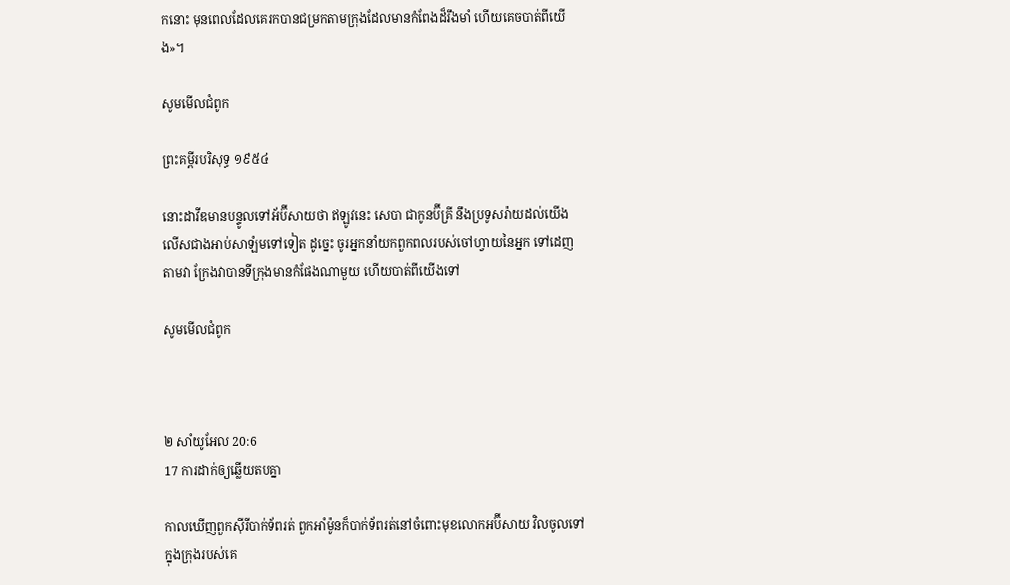កនោះ មុនពេលដែលគេរកបានជម្រកតាមក្រុងដែលមានកំពែងដ៏រឹង‌មាំ ហើយគេចបាត់ពីយើង»។

សូមមើលជំពូក

ព្រះគម្ពីរបរិសុទ្ធ ១៩៥៤

នោះដាវីឌមានបន្ទូលទៅអ័ប៊ី‌សាយថា ឥឡូវនេះ សេបា ជាកូនប៊ីគ្រី នឹងប្រទូស‌រ៉ាយដល់យើងលើសជាងអាប់‌សា‌ឡំមទៅទៀត ដូច្នេះ ចូរអ្នកនាំយកពួកពលរបស់ចៅហ្វាយនៃអ្នក ទៅដេញតាមវា ក្រែងវាបានទីក្រុងមានកំផែងណាមួយ ហើយបាត់ពីយើងទៅ

សូមមើលជំពូក



២ សាំ‌យូ‌អែល 20:6
17 ការដាក់ឲ្យឆ្លើយតបគ្នា

កាលឃើញពួកស៊ីរីបាក់ទ័ពរត់ ពួកអាំម៉ូនក៏បាក់ទ័ពរត់នៅចំពោះមុខលោកអប៊ី‌សាយ វិលចូលទៅក្នុងក្រុងរបស់គេ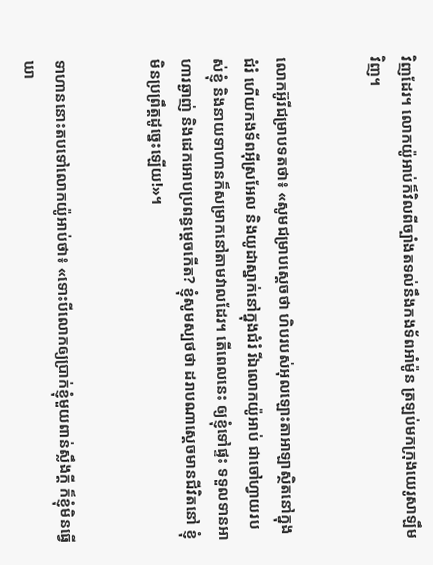វិញដែរ។ លោកយ៉ូអាប់ក៏វិលពីច្បាំងតទល់នឹងកង‌ទ័ពអាំម៉ូន ត្រឡប់មកក្រុងយេរូ‌សាឡឹមវិញ។


លោកអ៊ូរីជម្រាបទតថា៖ «សូមជម្រាបស្តេចថា ហិបរបស់អុលឡោះ‌តាអាឡាស្ថិតនៅក្នុងជំរំ ហើយកង‌ទ័ពអ៊ីស្រ‌អែល និងយូដាស្នាក់នៅក្នុងជំរំ រីឯលោកយ៉ូអាប់ ជាចៅហ្វាយរបស់ខ្ញុំ និងនាយទាហានក៏សម្រាកនៅតាមវាលដែរ។ តើពេលនេះ ឲ្យខ្ញុំទៅផ្ទះ ទទួលទានអាហារឆ្ងាញ់ និងដេកអោបប្រពន្ធម្តេចកើត? ខ្ញុំសូមស្បថថា ដរាបណាស្តេចមានជីវិតនៅ ខ្ញុំមិនប្រព្រឹត្តដូច្នេះឡើយ!»។


ទាហាននោះតបទៅលោកយ៉ូអាប់ថា៖ «ទោះបីលោកឲ្យប្រាក់ខ្ញុំមួយពាន់ស្លឹងក្តី ក៏ខ្ញុំមិនធ្វើឃា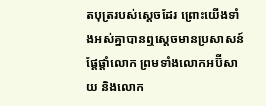តបុត្ររបស់ស្តេចដែរ ព្រោះយើងទាំងអស់គ្នាបានឮស្តេចមានប្រសាសន៍ផ្តែ‌ផ្តាំលោក ព្រមទាំងលោកអប៊ី‌សាយ និងលោក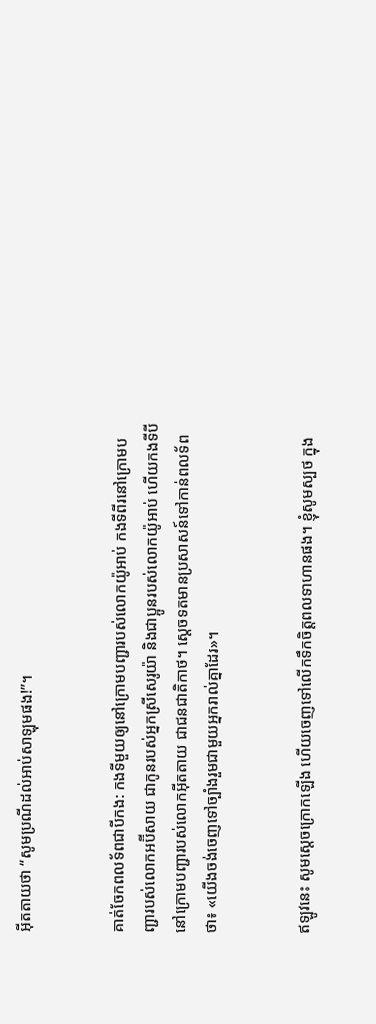អ៊ីត‌តាយថា “សូមប្រណីដល់អាប់‌សា‌ឡុមផង!”។


គាត់ចែកពលទ័ពជាបីកង: កងទីមួយឲ្យនៅក្រោមបញ្ជារបស់លោកយ៉ូអាប់ កងទីពីរនៅក្រោមបញ្ជារបស់លោកអប៊ី‌សាយ ជាកូនរបស់អ្នកស្រីសេរូ‌យ៉ា និងជាប្អូនរបស់លោកយ៉ូអាប់ ហើយកងទីបីនៅក្រោមបញ្ជារបស់លោកអ៊ីត‌តាយ ជាជន‌ជាតិកាថ។ ស្តេចទតមានប្រសាសន៍ទៅកាន់ពលទ័ពថា៖ «យើងចង់ចេញទៅច្បាំងរួមជាមួយអ្នករាល់គ្នាដែរ»។


ឥឡូវនេះ សូមស្តេចក្រោកឡើង ហើយចេញទៅលើកទឹកចិត្តពលទាហានផង។ ខ្ញុំសូមស្បថ ក្នុង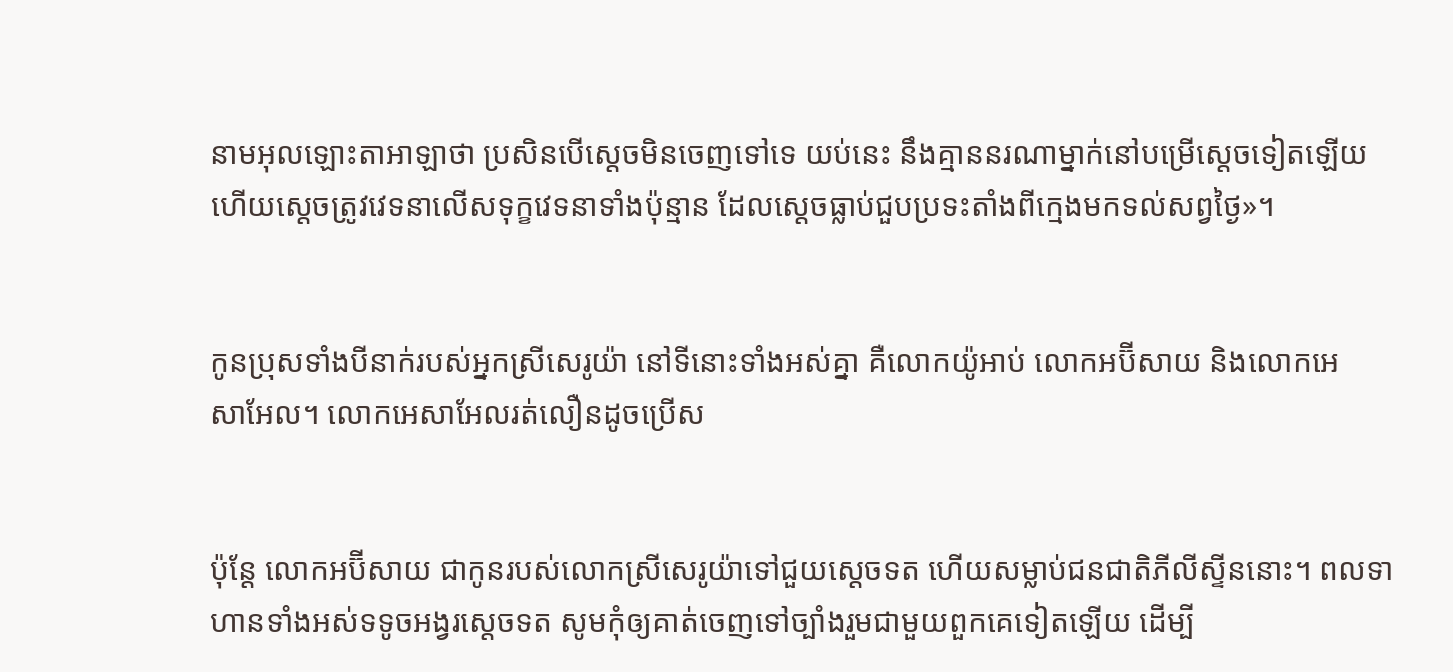នាមអុលឡោះ‌តាអាឡាថា ប្រសិនបើស្តេចមិនចេញទៅទេ យប់នេះ នឹងគ្មាននរណាម្នាក់នៅបម្រើស្តេចទៀតឡើយ ហើយស្តេចត្រូវវេទនាលើសទុក្ខវេទនាទាំងប៉ុន្មាន ដែលស្តេចធ្លាប់ជួបប្រទះតាំងពីក្មេងមកទល់សព្វថ្ងៃ»។


កូនប្រុសទាំងបីនាក់របស់អ្នកស្រីសេរូ‌យ៉ា នៅទីនោះទាំងអស់គ្នា គឺលោកយ៉ូអាប់ លោកអប៊ី‌សាយ និងលោកអេសា‌អែល។ លោកអេសា‌អែលរត់លឿនដូចប្រើស


ប៉ុន្តែ លោកអប៊ី‌សាយ ជាកូនរបស់លោកស្រីសេរូ‌យ៉ាទៅជួយស្តេចទត ហើយសម្លាប់ជន‌ជាតិភីលី‌ស្ទីននោះ។ ពលទាហានទាំងអស់ទទូចអង្វរស្តេចទត សូមកុំឲ្យគាត់ចេញទៅច្បាំងរួមជាមួយពួកគេទៀតឡើយ ដើម្បី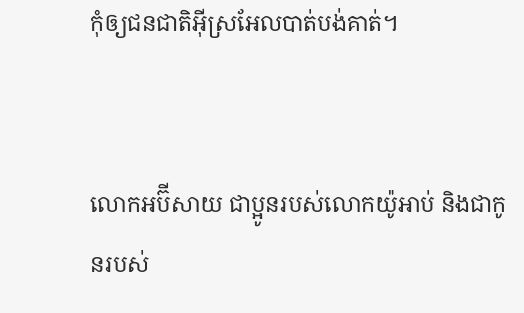កុំឲ្យជន‌ជាតិអ៊ីស្រ‌អែលបាត់បង់គាត់។


លោកអប៊ី‌សាយ ជាប្អូនរបស់លោកយ៉ូអាប់ និងជាកូនរបស់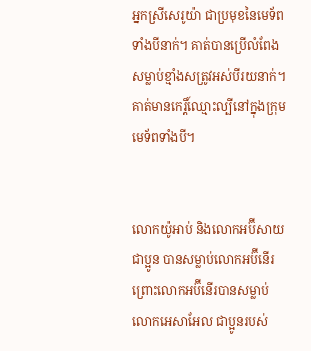អ្នកស្រីសេរូ‌យ៉ា ជាប្រមុខនៃមេ‌ទ័ពទាំងបីនាក់។ គាត់បានប្រើលំពែងសម្លាប់ខ្មាំងសត្រូវអស់បីរយនាក់។ គាត់មានកេរ្តិ៍ឈ្មោះល្បីនៅក្នុងក្រុមមេ‌ទ័ពទាំងបី។


លោកយ៉ូអាប់ និងលោកអប៊ី‌សាយជាប្អូន បានសម្លាប់លោកអប៊ី‌នើរ ព្រោះលោកអប៊ី‌នើរបានសម្លាប់លោកអេសា‌អែល ជាប្អូនរបស់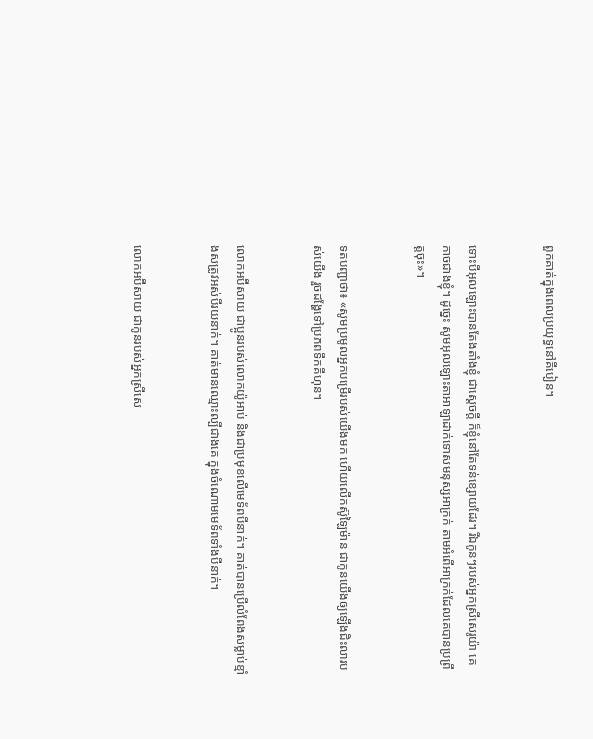ពួកគាត់ក្នុងពេលប្រយុទ្ធនៅគីបៀន។


ទោះបីអុលឡោះបានតែងតាំងខ្ញុំ ជាស្តេចក្តី ក៏ខ្ញុំនៅតែទន់ខ្សោយដែរ។ រីឯកូនៗរបស់អ្នកស្រីសេរូ‌យ៉ា គេកាចជាងខ្ញុំ។ ដូច្នេះ សូមអុលឡោះ‌តាអាឡាដាក់ទោសមនុស្សអាក្រក់ តាមអំពើអាក្រក់ដែលគេបានប្រព្រឹត្តចុះ»។


ទតបញ្ជាថា៖ «សូមប្រមូលអ្នកបម្រើរបស់យើងមក ហើយលើកស៊ូ‌ឡៃម៉ាន ជាកូនយើងឲ្យឡើងជិះលារបស់យើង រួចដង្ហែទៅប្រភពទឹកគីហុន។


លោកអប៊ី‌សាយ ជាប្អូនរបស់លោកយ៉ូអាប់ និងជាប្រមុខលើមេ‌ទ័ពបីនាក់។ គាត់បានប្រើលំពែងសម្លាប់ខ្មាំងសត្រូវអស់បីរយនាក់។ គាត់មានឈ្មោះល្បីជាងគេ ក្នុងចំណោមមេ‌ទ័ពទាំងបីនាក់។


លោកអប៊ី‌សាយ ជាកូនរបស់អ្នកស្រីសេ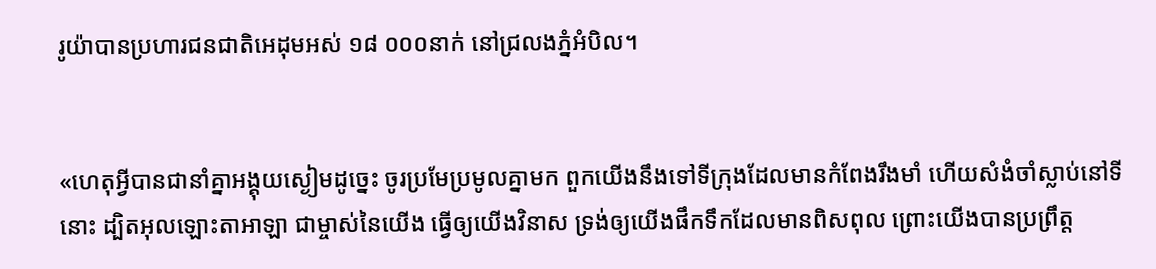រូ‌យ៉ាបានប្រហារជន‌ជាតិអេដុមអស់ ១៨ ០០០នាក់ នៅជ្រលងភ្នំអំបិល។


«ហេតុអ្វីបានជានាំគ្នាអង្គុយស្ងៀមដូច្នេះ ចូរប្រមែ‌ប្រមូលគ្នាមក ពួកយើងនឹងទៅទីក្រុងដែលមានកំពែងរឹង‌មាំ ហើយសំងំចាំស្លាប់នៅទីនោះ ដ្បិតអុលឡោះ‌តាអាឡា ជាម្ចាស់នៃយើង ធ្វើឲ្យយើងវិនាស ទ្រង់ឲ្យយើងផឹកទឹកដែលមានពិស‌ពុល ព្រោះយើងបានប្រព្រឹត្ត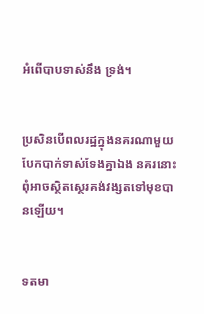អំពើបាបទាស់នឹង ទ្រង់។


ប្រសិនបើពល‌រដ្ឋក្នុងនគរណាមួយបែកបាក់ទាស់‌ទែងគ្នាឯង នគរនោះពុំអាចស្ថិត‌ស្ថេរគង់វង្សតទៅមុខបានឡើយ។


ទតមា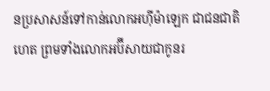នប្រសាសន៍ទៅកាន់លោកអហ៊ី‌ម៉ាឡេក ជាជន‌ជាតិហេត ព្រមទាំងលោកអប៊ី‌សាយជាកូនរ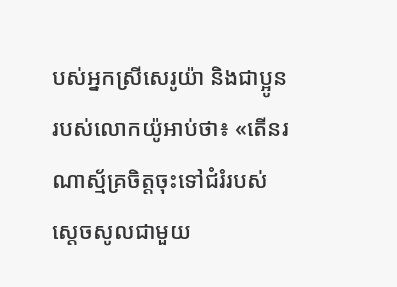បស់អ្នកស្រីសេរូ‌យ៉ា និងជាប្អូនរបស់លោកយ៉ូអាប់ថា៖ «តើនរណាស្ម័គ្រចិត្តចុះទៅជំរំរបស់ស្តេចសូលជាមួយ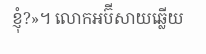ខ្ញុំ?»។ លោកអប៊ី‌សាយឆ្លើយ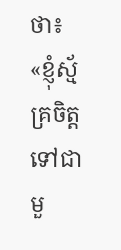ថា៖ «ខ្ញុំស្ម័គ្រចិត្តទៅជាមួ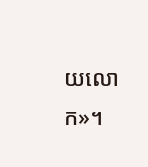យលោក»។